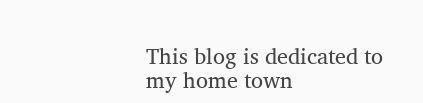This blog is dedicated to my home town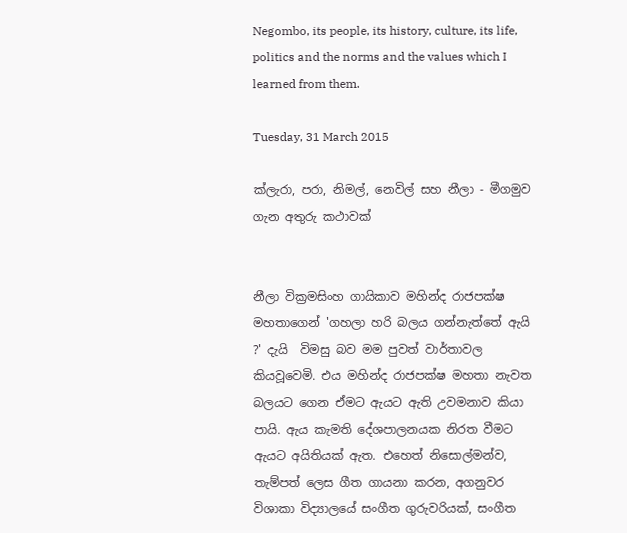Negombo, its people, its history, culture, its life, politics and the norms and the values which I learned from them.

Tuesday, 31 March 2015

ක්ලැරා, පරා, නිමල්, නෙවිල් සහ නීලා - මීගමුව ගැන අතුරු කථාවක්


නීලා වික්‍රමසිංහ ගායිකාව මහින්ද රාජපක්ෂ මහතාගෙන් 'ගහලා හරි බලය ගන්නැත්තේ ඇයි  ?' දැයි  විමසු බව මම පුවත් වාර්තාවල  කියවූවෙමි. එය මහින්ද රාජපක්ෂ මහතා නැවත බලයට ගෙන ඒමට ඇයට ඇති උවමනාව කියා පායි. ඇය කැමති දේශපාලනයක නිරත වීමට ඇයට අයිතියක් ඇත. එහෙත් නිසොල්මන්ව, තැම්පත් ලෙස ගීත ගායනා කරන, අගනුවර විශාකා විද්‍යාලයේ සංගීත ගුරුවරියක්, සංගීත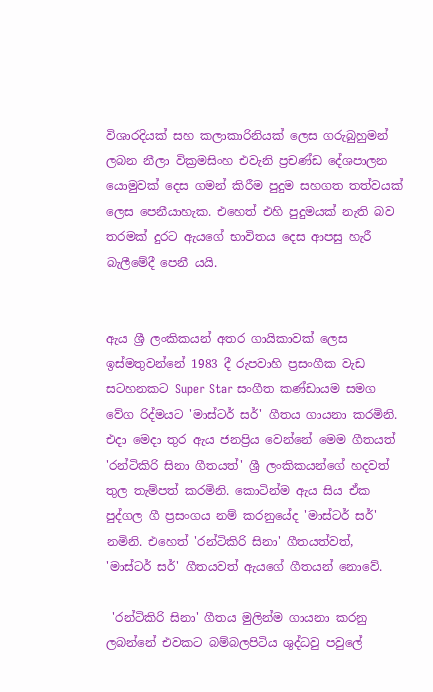විශාරදියක් සහ කලාකාරිනියක් ලෙස ගරුබුහුමන් ලබන නීලා වික්‍රමසිංහ එවැනි ප්‍රචණ්ඩ දේශපාලන යොමුවක් දෙස ගමන් කිරීම පුදුම සහගත තත්වයක් ලෙස පෙනීයාහැක. එහෙත් එහි පුදුමයක් නැති බව තරමක් දුරට ඇයගේ භාවිතය දෙස ආපසු හැරී බැලීමේදී පෙනී යයි.


ඇය ශ්‍රී ලංකිකයන් අතර ගායිකාවක් ලෙස  ඉස්මතුවන්නේ 1983 දී රුපවාහි ප්‍රසංගීක වැඩ සටහනකට Super Star සංගීත කණ්ඩායම සමග වේග රිද්මයට 'මාස්ටර් සර්' ගීතය ගායනා කරමිනි. එදා මෙදා තුර ඇය ජනප්‍රිය වෙන්නේ මෙම ගීතයත් 'රන්ටිකිරි සිනා ගීතයත්' ශ්‍රී ලංකිකයන්ගේ හදවත් තුල තැම්පත් කරමිනි. කොටින්ම ඇය සිය ඒක පුද්ගල ගී ප්‍රසංගය නම් කරනුයේද 'මාස්ටර් සර්' නමිනි. එහෙත් 'රන්ටිකිරි සිනා' ගීතයත්වත්,  'මාස්ටර් සර්' ගීතයවත් ඇයගේ ගීතයන් නොවේ.

 'රන්ටිකිරි සිනා' ගීතය මුලින්ම ගායනා කරනු ලබන්නේ එවකට බම්බලපිටිය ශුද්ධවු පවුලේ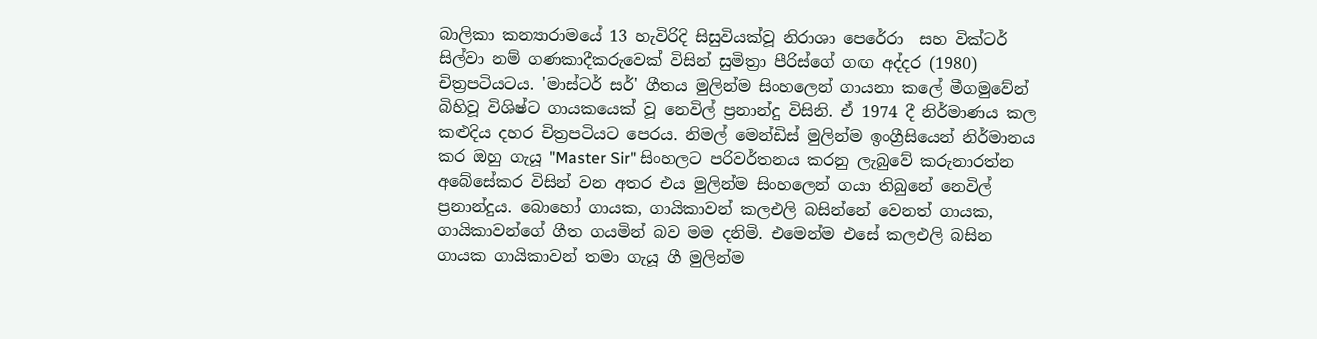බාලිකා කන්‍යාරාමයේ 13 හැවිරිදි සිසුවියක්වූ නිරාශා පෙරේරා  සහ වික්ටර් සිල්වා නම් ගණකාදීකරුවෙක් විසින් සුමිත්‍රා පීරිස්ගේ ගඟ අද්දර (1980) චිත්‍රපටියටය. 'මාස්ටර් සර්' ගීතය මුලින්ම සිංහලෙන් ගායනා කලේ මීගමුවේන් බිහිවූ විශිෂ්ට ගායකයෙක් වූ නෙවිල් ප්‍රනාන්දු විසිනි. ඒ 1974 දී නිර්මාණය කල කළුදිය දහර චිත්‍රපටියට පෙරය. නිමල් මෙන්ඩිස් මුලින්ම ඉංග්‍රීසියෙන් නිර්මානය කර ඔහු ගැයූ "Master Sir" සිංහලට පරිවර්තනය කරනු ලැබුවේ කරුනාරත්න අබේසේකර විසින් වන අතර එය මුලින්ම සිංහලෙන් ගයා තිබුනේ නෙවිල් ප්‍රනාන්දුය. බොහෝ ගායක, ගායිකාවන් කලඑලි බසින්නේ වෙනත් ගායක, ගායිකාවන්ගේ ගීත ගයමින් බව මම දනිමි. එමෙන්ම එසේ කලඑලි බසින ගායක ගායිකාවන් තමා ගැයූ ගී මුලින්ම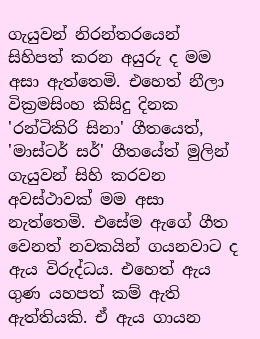ගැයුවන් නිරන්තරයෙන් සිහිපත් කරන අයුරු ද මම අසා ඇත්තෙමි. එහෙත් නීලා වික්‍රමසිංහ කිසිදු දිනක 'රන්ටිකිරි සිනා' ගීතයෙත්, 'මාස්ටර් සර්' ගීතයේත් මුලින් ගැයුවන් සිහි කරවන අවස්ථාවක් මම අසා නැත්තෙමි. එසේම ඇගේ ගීත වෙනත් නවකයින් ගයනවාට ද ඇය විරුද්ධය. එහෙත් ඇය ගුණ යහපත් කම් ඇති ඇත්තියකි. ඒ ඇය ගායන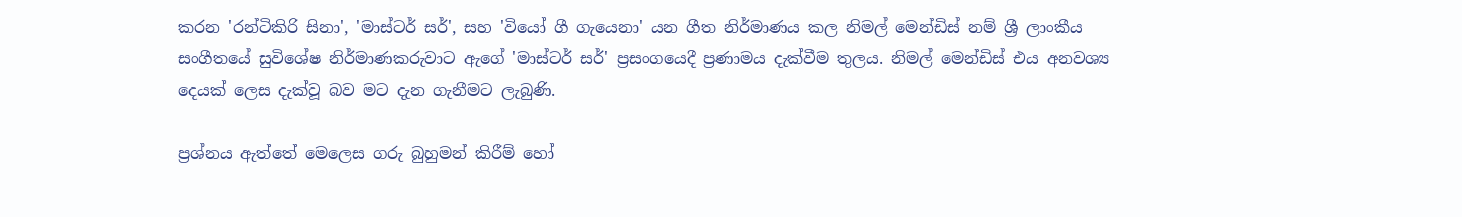කරන 'රන්ටිකිරි සිනා', 'මාස්ටර් සර්', සහ 'වියෝ ගී ගැයෙනා' යන ගීත නිර්මාණය කල නිමල් මෙන්ඩිස් නම් ශ්‍රී ලාංකීය සංගීතයේ සුවිශේෂ නිර්මාණකරුවාට ඇගේ 'මාස්ටර් සර්' ප්‍රසංගයෙදී ප්‍රණාමය දැක්වීම තුලය. නිමල් මෙන්ඩිස් එය අනවශ්‍ය දෙයක් ලෙස දැක්වූ බව මට දැන ගැනීමට ලැබුණි.

ප්‍රශ්නය ඇත්තේ මෙලෙස ගරු බුහුමන් කිරීම් හෝ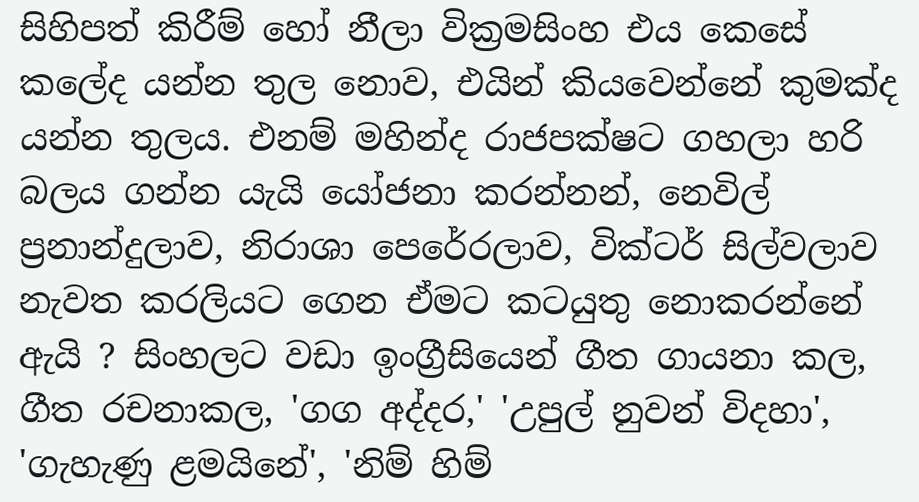සිහිපත් කිරීම් හෝ නීලා වික්‍රමසිංහ එය කෙසේ කලේද යන්න තුල නොව, එයින් කියවෙන්නේ කුමක්ද යන්න තුලය. එනම් මහින්ද රාජපක්ෂට ගහලා හරි බලය ගන්න යැයි යෝජනා කරන්නන්, නෙවිල් ප්‍රනාන්දුලාව, නිරාශා පෙරේරලාව, වික්ටර් සිල්වලාව නැවත කරලියට ගෙන ඒමට කටයුතු නොකරන්නේ ඇයි ? සිංහලට වඩා ඉංග්‍රීසියෙන් ගීත ගායනා කල, ගීත රචනාකල, 'ගග අද්දර,' 'උපුල් නුවන් විදහා', 'ගැහැණු ළමයිනේ', 'නිම් හිම්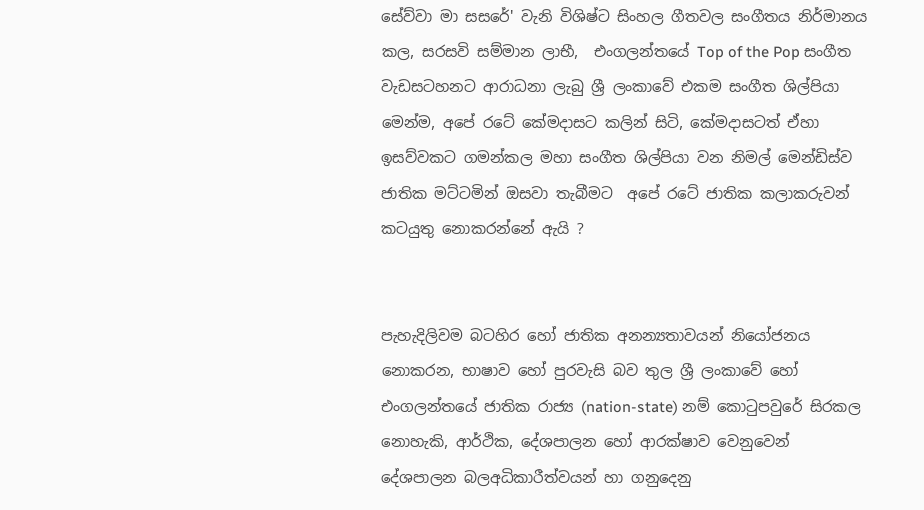සේව්වා මා සසරේ' වැනි විශිෂ්ට සිංහල ගීතවල සංගීතය නිර්මානය කල, සරසවි සම්මාන ලාභී,  එංගලන්තයේ Top of the Pop සංගීත වැඩසටහනට ආරාධනා ලැබු ශ්‍රී ලංකාවේ එකම සංගීත ශිල්පියා මෙන්ම, අපේ රටේ කේමදාසට කලින් සිටි, කේමදාසටත් ඒහා ඉසව්වකට ගමන්කල මහා සංගීත ශිල්පියා වන නිමල් මෙන්ඩිස්ව ජාතික මට්ටමින් ඔසවා තැබීමට  අපේ රටේ ජාතික කලාකරුවන් කටයුතු නොකරන්නේ ඇයි ?


පැහැදිලිවම බටහිර හෝ ජාතික අනන්‍යතාවයන් නියෝජනය නොකරන, භාෂාව හෝ පුරවැසි බව තුල ශ්‍රී ලංකාවේ හෝ එංගලන්තයේ ජාතික රාජ්‍ය (nation-state) නම් කොටුපවුරේ සිරකල නොහැකි, ආර්ථික, දේශපාලන හෝ ආරක්ෂාව වෙනුවෙන් දේශපාලන බලඅධිකාරීත්වයන් හා ගනුදෙනු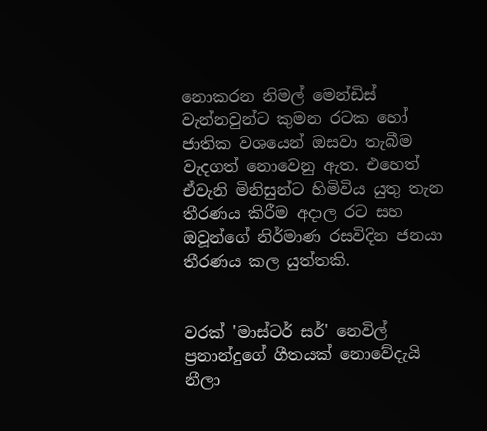නොකරන නිමල් මෙන්ඩිස් වැන්නවුන්ට කුමන රටක හෝ ජාතික වශයෙන් ඔසවා තැබීම වැදගත් නොවෙනු ඇත. එහෙත් ඒවැනි මිනිසුන්ට හිමිවිය යුතු තැන තීරණය කිරීම අදාල රට සහ ඔවූන්ගේ නිර්මාණ රසවිදින ජනයා තීරණය කල යුත්තකි.


වරක් 'මාස්ටර් සර්' නෙවිල් ප්‍රනාන්දුගේ ගීතයක් නොවේදැයි නීලා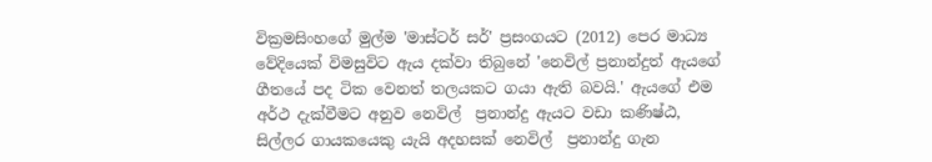වික්‍රමසිංහගේ මුල්ම 'මාස්ටර් සර්' ප්‍රසංගයට (2012) පෙර මාධ්‍ය වේදියෙක් විමසුවිට ඇය දක්වා තිබුනේ 'නෙවිල් ප්‍රනාන්දුත් ඇයගේ ගීතයේ පද ටික වෙනත් තලයකට ගයා ඇති බවයි.' ඇයගේ එම අර්ථ දැක්වීමට අනුව නෙවිල්  ප්‍රනාන්දු ඇයට වඩා කණිෂ්ඨ, සිල්ලර ගායකයෙකු යැයි අදහසක් නෙවිල්  ප්‍රනාන්දු ගැන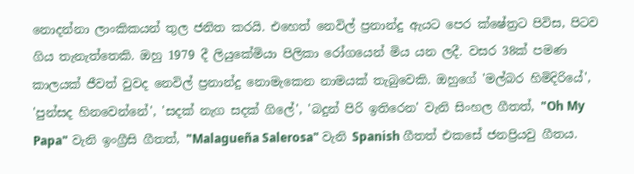නොදන්නා ලාංකිකයන් තුල ජනිත කරයි. එහෙත් නෙවිල් ප්‍රනාන්දු ඇයට පෙර ක්ෂේත්‍රට පිවිස, පිටව ගිය තැනැත්තෙකි. ඔහු 1979 දී ලියුකේමියා පිලිකා රෝගයෙන් මිය යන ලදී. වසර 38ක් පමණ කාලයක් ජීවත් වුවද නෙවිල් ප්‍රනාන්දු නොමැකෙන නාමයක් තැබුවෙකි. ඔහුගේ 'මල්බර හිමිදිරියේ', 'පුන්සද හිනවෙන්නේ', 'සදක් නැග සදක් ගිලේ', 'බදුන් පිරි ඉතිරෙන' වැනි සිංහල ගීතත්, "Oh My Papa" වැනි ඉංග්‍රීසි ගීතත්, "Malagueña Salerosa" වැනි Spanish ගීතත් එකසේ ජනප්‍රියවු ගීතය.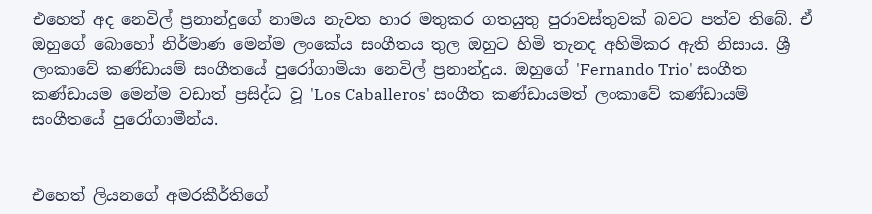එහෙත් අද නෙවිල් ප්‍රනාන්දුගේ නාමය නැවත හාර මතුකර ගතයුතු පුරාවස්තුවක් බවට පත්ව තිබේ. ඒ ඔහුගේ බොහෝ නිර්මාණ මෙන්ම ලංකේය සංගීතය තුල ඔහුට හිමි තැනද අහිමිකර ඇති නිසාය. ශ්‍රී ලංකාවේ කණ්ඩායම් සංගීතයේ පුරෝගාමියා නෙවිල් ප්‍රනාන්දුය. ඔහුගේ 'Fernando Trio' සංගීත කණ්ඩායම මෙන්ම වඩාත් ප්‍රසිද්ධ වූ 'Los Caballeros' සංගීත කණ්ඩායමත් ලංකාවේ කණ්ඩායම් සංගීතයේ පුරෝගාමීන්ය.


එහෙත් ලියනගේ අමරකීර්තිගේ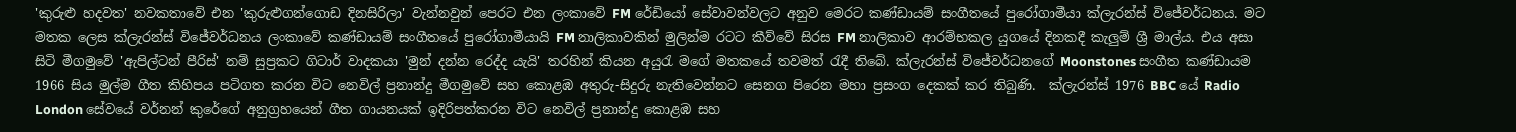'කුරුළු හදවත' නවකතාවේ එන 'කුරුළුගන්ගොඩ දිනසිරිලා' වැන්නවුන් පෙරට එන ලංකාවේ FM රේඩියෝ සේවාවන්වලට අනුව මෙරට කණ්ඩායම් සංගීතයේ පුරෝගාමීයා ක්ලැරන්ස් විජේවර්ධනය. මට මතක ලෙස ක්ලැරන්ස් විජේවර්ධනය ලංකාවේ කණ්ඩායම් සංගීතයේ පුරෝගාමීයායි FM නාලිකාවකින් මුලින්ම රටට කීව්වේ සිරස FM නාලිකාව ආරම්භකල යුගයේ දිනකදී කැලුම් ශ්‍රී මාල්ය. එය අසා සිටි මීගමුවේ 'ඇපිල්ටන් පීරිස්' නම් සුප්‍රකට ගිටාර් වාදකයා 'මුන් දන්න රෙද්ද යැයි' තරහින් කියන අයුරැ මගේ මතකයේ තවමත් රැදී තිබේ. ක්ලැරන්ස් විජේවර්ධනගේ Moonstones සංගීත කණ්ඩායම 1966 සිය මුල්ම ගීත කිහිපය පටිගත කරන විට නෙවිල් ප්‍රනාන්දු මීගමුවේ සහ කොළඹ අතුරු-සිදුරු නැතිවෙන්නට සෙනග පිරෙන මහා ප්‍රසංග දෙකක් කර තිබුණි.  ක්ලැරන්ස් 1976 BBC යේ Radio London සේවයේ වර්නන් කුරේගේ අනුග්‍රහයෙන් ගීත ගායනයක් ඉදිරිපත්කරන විට නෙවිල් ප්‍රනාන්දු කොළඹ සහ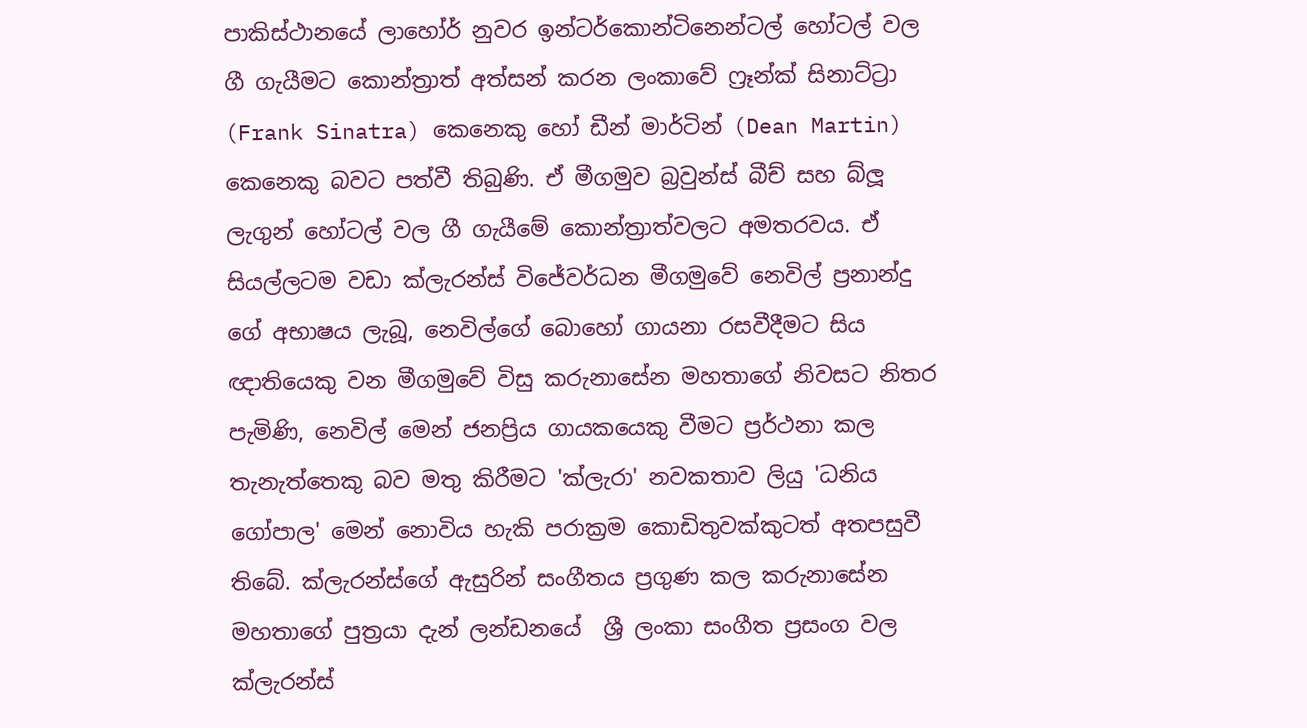පාකිස්ථානයේ ලාහෝර් නුවර ඉන්ටර්කොන්ටිනෙන්ටල් හෝටල් වල ගී ගැයීමට කොන්ත්‍රාත් අත්සන් කරන ලංකාවේ ෆ්‍රෑන්ක් සිනාට්ට්‍රා (Frank Sinatra) කෙනෙකු හෝ ඩීන් මාර්ටින් (Dean Martin) කෙනෙකු බවට පත්වී තිබුණි. ඒ මීගමුව බ්‍රවුන්ස් බීච් සහ බ්ලූ ලැගුන් හෝටල් වල ගී ගැයීමේ කොන්ත්‍රාත්වලට අමතරවය. ඒ සියල්ලටම වඩා ක්ලැරන්ස් විජේවර්ධන මීගමුවේ නෙවිල් ප්‍රනාන්දු ගේ අභාෂය ලැබූ, නෙවිල්ගේ බොහෝ ගායනා රසවීදීමට සිය ඥාතියෙකු වන මීගමුවේ විසු කරුනාසේන මහතාගේ නිවසට නිතර පැමිණි, නෙවිල් මෙන් ජනප්‍රිය ගායකයෙකු වීමට ප්‍රර්ථනා කල තැනැත්තෙකු බව මතු කිරීමට 'ක්ලැරා' නවකතාව ලියු 'ධනිය ගෝපාල' මෙන් නොවිය හැකි පරාක්‍රම කොඩිතුවක්කුටත් අතපසුවී තිබේ. ක්ලැරන්ස්ගේ ඇසුරින් සංගීතය ප්‍රගුණ කල කරුනාසේන මහතාගේ පුත්‍රයා දැන් ලන්ඩනයේ  ශ්‍රී ලංකා සංගීත ප්‍රසංග වල ක්ලැරන්ස්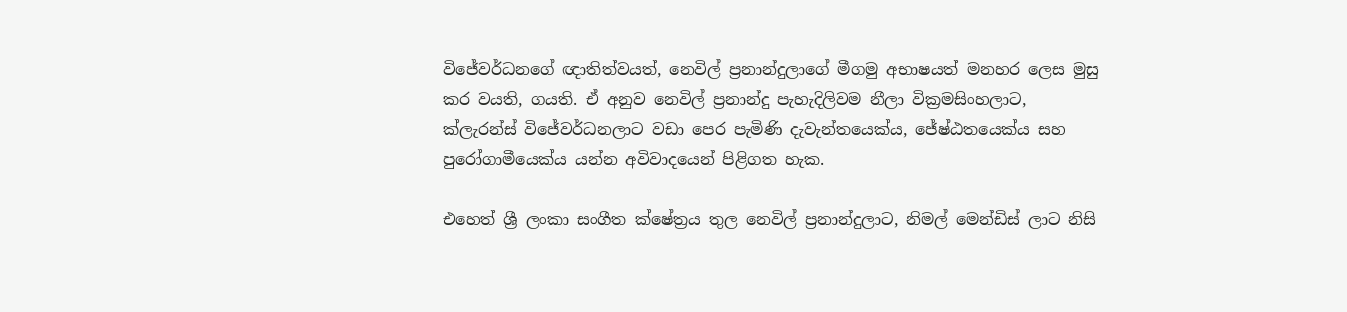විජේවර්ධනගේ ඥාතිත්වයත්, නෙවිල් ප්‍රනාන්දුලාගේ මීගමු අභාෂයත් මනහර ලෙස මුසු කර වයති, ගයති. ඒ අනුව නෙවිල් ප්‍රනාන්දු පැහැදිලිවම නීලා වික්‍රමසිංහලාට, ක්ලැරන්ස් විජේවර්ධනලාට වඩා පෙර පැමිණි දැවැන්තයෙක්ය, ජේෂ්ඨතයෙක්ය සහ පුරෝගාමීයෙක්ය යන්න අවිවාදයෙන් පිළිගත හැක.

එහෙත් ශ්‍රී ලංකා සංගීත ක්ෂේත්‍රය තුල නෙවිල් ප්‍රනාන්දුලාට, නිමල් මෙන්ඩිස් ලාට නිසි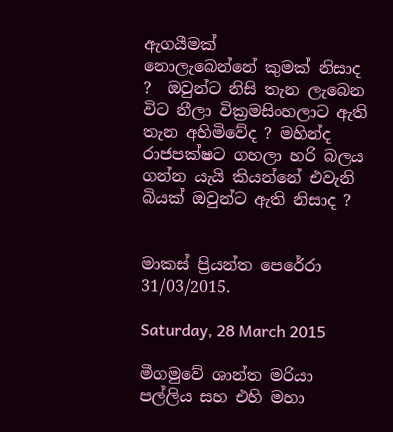ඇගයීමක්
නොලැබෙන්නේ කුමක් නිසාද ?  ඔවුන්ට නිසි තැන ලැබෙන විට නීලා වික්‍රමසිංහලාට ඇති  තැන අහිමිවේද ? මහින්ද රාජපක්ෂට ගහලා හරි බලය ගන්න යැයි කියන්නේ එවැනි බියක් ඔවුන්ට ඇති නිසාද ?


මාකස් ප්‍රියන්ත පෙරේරා
31/03/2015.

Saturday, 28 March 2015

මීගමුවේ ශාන්ත මරියා පල්ලිය සහ එහි මහා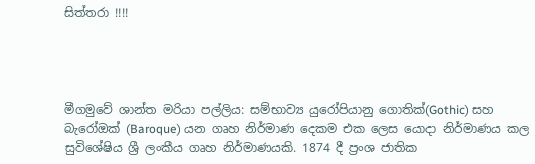සිත්තරා !!!!




මීගමුවේ ශාන්ත මරියා පල්ලිය: සම්භාව්‍ය යුරෝපියානු ගොතික්(Gothic) සහ බැරෝඔක් (Baroque) යන ගෘහ නිර්මාණ දෙකම එක ලෙස යොදා නිර්මාණය කල සුවිශේෂිය ශ්‍රී ලංකීය ගෘහ නිර්මාණයකි. 1874 දී ප්‍රංශ ජාතික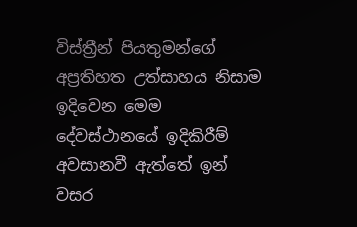විස්ත්‍රීන් පියතුමන්ගේ අප්‍රතිහත උත්සාහය නිසාම ඉදිවෙන මෙම දේවස්ථානයේ ඉදිකිරීම්  අවසානවී ඇත්තේ ඉන් වසර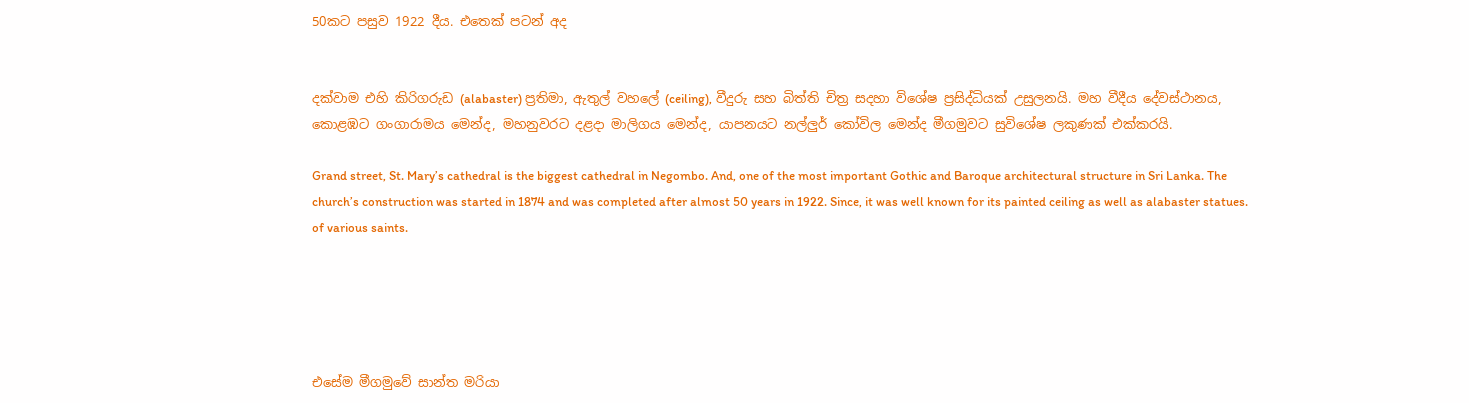50කට පසුව 1922 දීය. එතෙක් පටන් අද


දක්වාම එහි කිරිගරුඩ (alabaster) ප්‍රතිමා, ඇතුල් වහලේ (ceiling), වීදුරු සහ බිත්ති චිත්‍ර සදහා විශේෂ ප්‍රසිද්ධියක් උසුලනයි. මහ වීදීය දේවස්ථානය, කොළඹට ගංගාරාමය මෙන්ද, මහනුවරට දළදා මාලිගය මෙන්ද, යාපනයට නල්ලුර් කෝවිල මෙන්ද මීගමුවට සුවිශේෂ ලකුණක් එක්කරයි.

Grand street, St. Mary’s cathedral is the biggest cathedral in Negombo. And, one of the most important Gothic and Baroque architectural structure in Sri Lanka. The church’s construction was started in 1874 and was completed after almost 50 years in 1922. Since, it was well known for its painted ceiling as well as alabaster statues. of various saints.





එසේම මීගමුවේ සාන්ත මරියා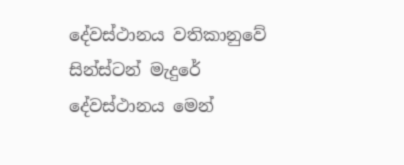දේවස්ථානය වතිකානුවේ සින්ස්ටන් මැදුරේ දේවස්ථානය මෙන්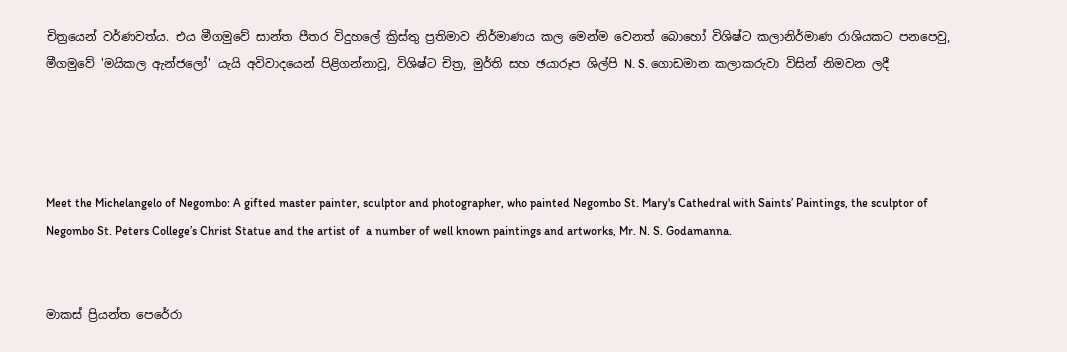චිත්‍රයෙන් වර්ණවත්ය. එය මීගමුවේ සාන්ත පීතර විදුහලේ ක්‍රිස්තු ප්‍රතිමාව නිර්මාණය කල මෙන්ම වෙනත් බොහෝ විශිෂ්ට කලානිර්මාණ රාශියකට පනපෙවු, මීගමුවේ 'මයිකල ඇන්ජලෝ' යැයි අවිවාදයෙන් පිළිගන්නාවූ, විශිෂ්ට චිත්‍ර, මුර්ති සහ ඡයාරූප ශිල්පි N. S. ගොඩමාන කලාකරුවා විසින් නිමවන ලදී




Meet the Michelangelo of Negombo: A gifted master painter, sculptor and photographer, who painted Negombo St. Mary's Cathedral with Saints’ Paintings, the sculptor of Negombo St. Peters College’s Christ Statue and the artist of  a number of well known paintings and artworks, Mr. N. S. Godamanna.


මාකස් ප්‍රියන්ත පෙරේරා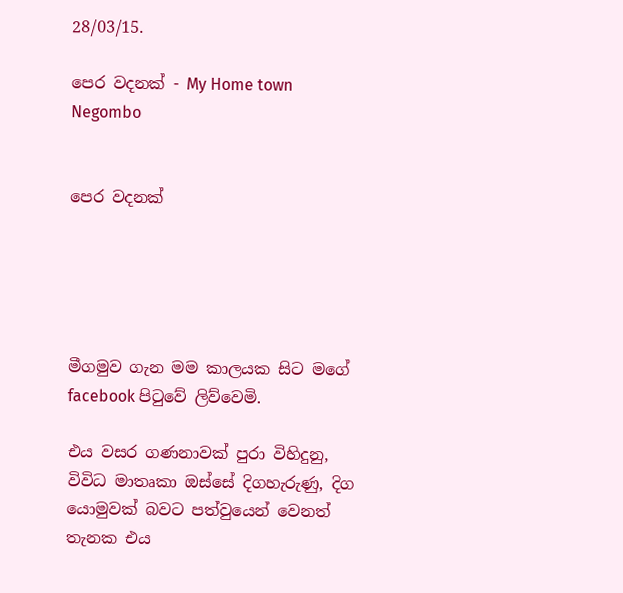28/03/15.

පෙර වදනක් - My Home town Negombo


පෙර වදනක්





මීගමුව ගැන මම කාලයක සිට මගේ facebook පිටුවේ ලිව්වෙමි.

එය වසර ගණනාවක් පුරා විහිදුනු, විවිධ මාතෘකා ඔස්සේ දිගහැරුණු, දිග යොමුවක් බවට පත්වුයෙන් වෙනත් තැනක එය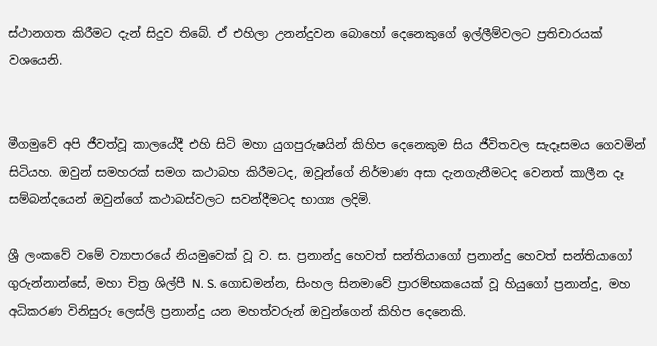ස්ථානගත කිරීමට දැන් සිදුව තිබේ. ඒ එහිලා උනන්දුවන බොහෝ දෙනෙකුගේ ඉල්ලීම්වලට ප්‍රතිචාරයක් වශයෙනි.


මීගමුවේ අපි ජීවත්වූ කාලයේදී එහි සිටි මහා යුගපුරුෂයින් කිහිප දෙනෙකුම සිය ජීවිතවල සැදෑසමය ගෙවමින් සිටියහ. ඔවුන් සමහරක් සමග කථාබහ කිරීමටද, ඔවූන්ගේ නිර්මාණ අසා දැනගැනීමටද වෙනත් කාලීන දෑ සම්බන්දයෙන් ඔවුන්ගේ කථාබස්වලට සවන්දීමටද භාග්‍ය ලදිමි.

ශ්‍රී ලංකවේ වමේ ව්‍යාපාරයේ නියමුවෙක් වූ ව. ස. ප්‍රනාන්දු හෙවත් සන්තියාගෝ ප්‍රනාන්දු හෙවත් සන්තියාගෝ ගුරුන්නාන්සේ, මහා චිත්‍ර ශිල්පී N. S. ගොඩමන්න, සිංහල සිනමාවේ ප්‍රාරම්භකයෙක් වූ හියුගෝ ප්‍රනාන්දු, මහ අධිකරණ විනිසුරු ලෙස්ලි ප්‍රනාන්දු යන මහත්වරුන් ඔවුන්ගෙන් කිහිප දෙනෙකි.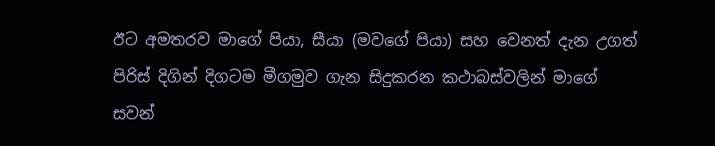ඊට අමතරව මාගේ පියා, සීයා (මවගේ පියා) සහ වෙනත් දැන උගත් පිරිස් දිගින් දිගටම මීගමුව ගැන සිදුකරන කථාබස්වලින් මාගේ සවන්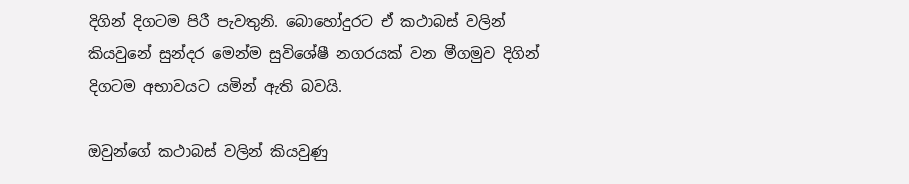දිගින් දිගටම පිරී පැවතුනි. බොහෝදුරට ඒ කථාබස් වලින් කියවුනේ සුන්දර මෙන්ම සුවිශේෂී නගරයක් වන මීගමුව දිගින් දිගටම අභාවයට යමින් ඇති බවයි.

ඔවුන්ගේ කථාබස් වලින් කියවුණු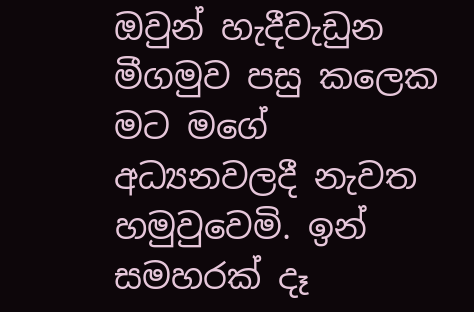ඔවුන් හැදීවැඩුන මීගමුව පසු කලෙක මට මගේ අධ්‍යනවලදී නැවත හමුවුවෙමි. ඉන් සමහරක් දෑ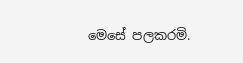මෙසේ පලකරමි.